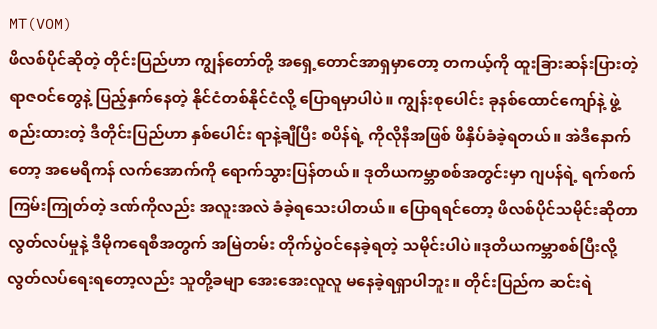MT(VOM)
ဖိလစ်ပိုင်ဆိုတဲ့ တိုင်းပြည်ဟာ ကျွန်တော်တို့ အရှေ့တောင်အာရှမှာတော့ တကယ့်ကို ထူးခြားဆန်းပြားတဲ့ ရာဇဝင်တွေနဲ့ ပြည့်နှက်နေတဲ့ နိုင်ငံတစ်နိုင်ငံလို့ ပြောရမှာပါပဲ။ ကျွန်းစုပေါင်း ခုနစ်ထောင်ကျော်နဲ့ ဖွဲ့စည်းထားတဲ့ ဒီတိုင်းပြည်ဟာ နှစ်ပေါင်း ရာနဲ့ချီပြီး စပိန်ရဲ့ ကိုလိုနီအဖြစ် ဖိနှိပ်ခံခဲ့ရတယ်။ အဲဒီနောက်တော့ အမေရိကန် လက်အောက်ကို ရောက်သွားပြန်တယ်။ ဒုတိယကမ္ဘာစစ်အတွင်းမှာ ဂျပန်ရဲ့ ရက်စက်ကြမ်းကြုတ်တဲ့ ဒဏ်ကိုလည်း အလူးအလဲ ခံခဲ့ရသေးပါတယ်။ ပြောရရင်တော့ ဖိလစ်ပိုင်သမိုင်းဆိုတာ လွတ်လပ်မှုနဲ့ ဒီမိုကရေစီအတွက် အမြဲတမ်း တိုက်ပွဲဝင်နေခဲ့ရတဲ့ သမိုင်းပါပဲ။ဒုတိယကမ္ဘာစစ်ပြီးလို့ လွတ်လပ်ရေးရတော့လည်း သူတို့ခမျာ အေးအေးလူလူ မနေခဲ့ရရှာပါဘူး။ တိုင်းပြည်က ဆင်းရဲ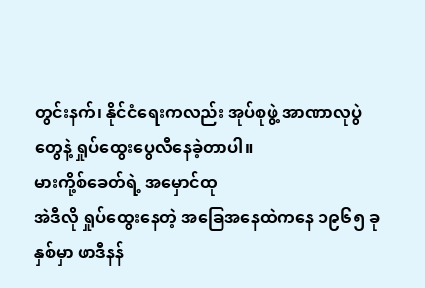တွင်းနက်၊ နိုင်ငံရေးကလည်း အုပ်စုဖွဲ့ အာဏာလုပွဲတွေနဲ့ ရှုပ်ထွေးပွေလီနေခဲ့တာပါ။
မားကို့စ်ခေတ်ရဲ့ အမှောင်ထု
အဲဒီလို ရှုပ်ထွေးနေတဲ့ အခြေအနေထဲကနေ ၁၉၆၅ ခုနှစ်မှာ ဖာဒီနန်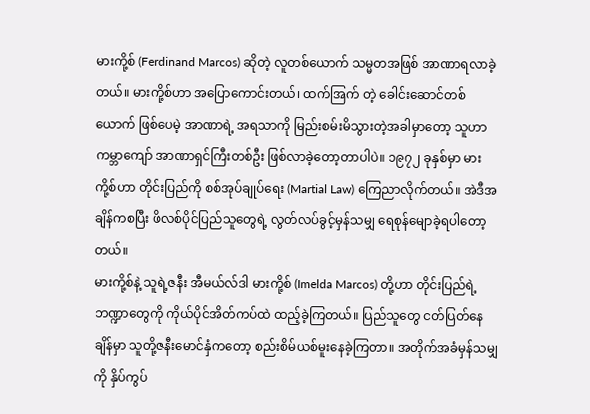မားကို့စ် (Ferdinand Marcos) ဆိုတဲ့ လူတစ်ယောက် သမ္မတအဖြစ် အာဏာရလာခဲ့တယ်။ မားကို့စ်ဟာ အပြောကောင်းတယ်၊ ထက်အြက် တဲ့ ခေါင်းဆောင်တစ်ယောက် ဖြစ်ပေမဲ့ အာဏာရဲ့ အရသာကို မြည်းစမ်းမိသွားတဲ့အခါမှာတော့ သူဟာ ကမ္ဘာကျော် အာဏာရှင်ကြီးတစ်ဦး ဖြစ်လာခဲ့တော့တာပါပဲ။ ၁၉၇၂ ခုနှစ်မှာ မားကို့စ်ဟာ တိုင်းပြည်ကို စစ်အုပ်ချုပ်ရေး (Martial Law) ကြေညာလိုက်တယ်။ အဲဒီအချိန်ကစပြီး ဖိလစ်ပိုင်ပြည်သူတွေရဲ့ လွတ်လပ်ခွင့်မှန်သမျှ ရေစုန်မျောခဲ့ရပါတော့တယ်။
မားကို့စ်နဲ့ သူရဲ့ဇနီး အီမယ်လ်ဒါ မားကို့စ် (Imelda Marcos) တို့ဟာ တိုင်းပြည်ရဲ့ ဘဏ္ဍာတွေကို ကိုယ်ပိုင်အိတ်ကပ်ထဲ ထည့်ခဲ့ကြတယ်။ ပြည်သူတွေ ငတ်ပြတ်နေချိန်မှာ သူတို့ဇနီးမောင်နှံကတော့ စည်းစိမ်ယစ်မူးနေခဲ့ကြတာ။ အတိုက်အခံမှန်သမျှကို နှိပ်ကွပ်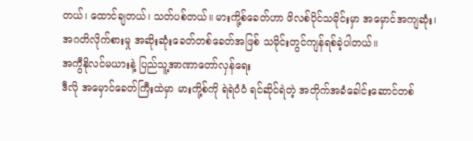တယ်၊ ထောင်ချတယ်၊ သတ်ပစ်တယ်။ မားကို့စ်ခေတ်ဟာ ဖိလစ်ပိုင်သမိုင်းမှာ အမှောင်အကျဆုံး၊ အဂတိလိုက်စားမှု အဆိုးဆုံးခေတ်တစ်ခေတ်အဖြစ် သမိုင်းတွင်ကျန်ရစ်ခဲ့ပါတယ်။
အကွီနိုလင်မယားနဲ့ ပြည်သူ့အာဏာတော်လှန်ရေး
ဒီလို အမှောင်ခေတ်ကြီးထဲမှာ မားကို့စ်ကို ရဲရဲဝံဝံ ရင်ဆိုင်ရဲတဲ့ အတိုက်အခံခေါင်းဆောင်တစ်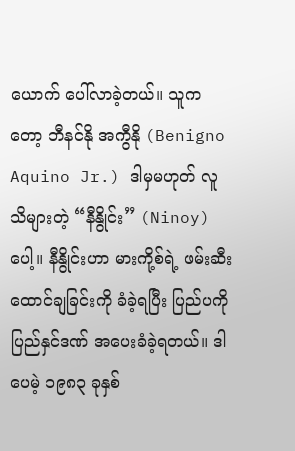ယောက် ပေါ်လာခဲ့တယ်။ သူကတော့ ဘီနင်နို အကွီနို (Benigno Aquino Jr.) ဒါမှမဟုတ် လူသိများတဲ့ “နီနွိုင်း” (Ninoy) ပေါ့။ နီနွိုင်းဟာ မားကို့စ်ရဲ့ ဖမ်းဆီးထောင်ချခြင်းကို ခံခဲ့ရပြီး ပြည်ပကို ပြည်နှင်ဒဏ် အပေးခံခဲ့ရတယ်။ ဒါပေမဲ့ ၁၉၈၃ ခုနှစ်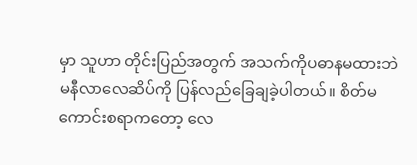မှာ သူဟာ တိုင်းပြည်အတွက် အသက်ကိုပဓာနမထားဘဲ မနီလာလေဆိပ်ကို ပြန်လည်ခြေချခဲ့ပါတယ်။ စိတ်မကောင်းစရာကတော့ လေ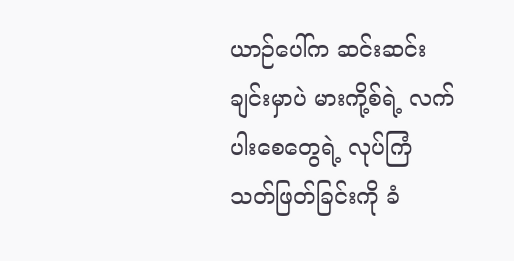ယာဉ်ပေါ်က ဆင်းဆင်းချင်းမှာပဲ မားကို့စ်ရဲ့ လက်ပါးစေတွေရဲ့ လုပ်ကြံသတ်ဖြတ်ခြင်းကို ခံ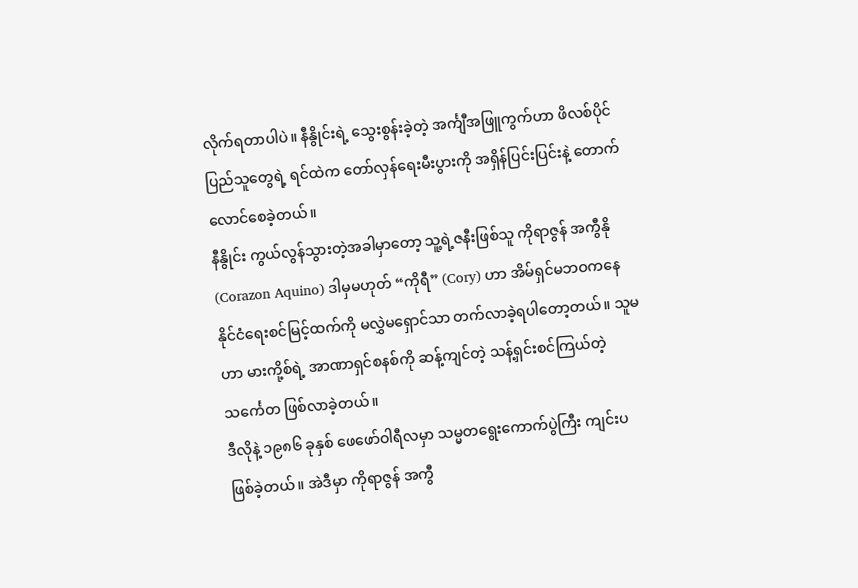လိုက်ရတာပါပဲ။ နီနွိုင်းရဲ့ သွေးစွန်းခဲ့တဲ့ အင်္ကျီအဖြူကွက်ဟာ ဖိလစ်ပိုင်ပြည်သူတွေရဲ့ ရင်ထဲက တော်လှန်ရေးမီးပွားကို အရှိန်ပြင်းပြင်းနဲ့ တောက်လောင်စေခဲ့တယ်။
နီနွိုင်း ကွယ်လွန်သွားတဲ့အခါမှာတော့ သူ့ရဲ့ဇနီးဖြစ်သူ ကိုရာဇွန် အကွီနို (Corazon Aquino) ဒါမှမဟုတ် “ကိုရီ” (Cory) ဟာ အိမ်ရှင်မဘဝကနေ နိုင်ငံရေးစင်မြင့်ထက်ကို မလွှဲမရှောင်သာ တက်လာခဲ့ရပါတော့တယ်။ သူမဟာ မားကို့စ်ရဲ့ အာဏာရှင်စနစ်ကို ဆန့်ကျင်တဲ့ သန့်ရှင်းစင်ကြယ်တဲ့ သင်္ကေတ ဖြစ်လာခဲ့တယ်။
ဒီလိုနဲ့ ၁၉၈၆ ခုနှစ် ဖေဖော်ဝါရီလမှာ သမ္မတရွေးကောက်ပွဲကြီး ကျင်းပဖြစ်ခဲ့တယ်။ အဲဒီမှာ ကိုရာဇွန် အကွီ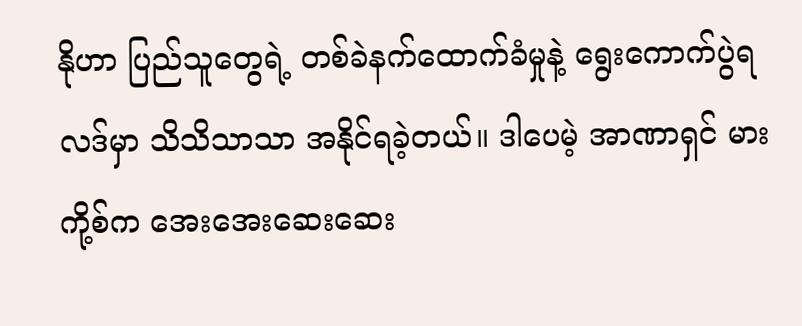နိုဟာ ပြည်သူတွေရဲ့ တစ်ခဲနက်ထောက်ခံမှုနဲ့ ရွေးကောက်ပွဲရလဒ်မှာ သိသိသာသာ အနိုင်ရခဲ့တယ်။ ဒါပေမဲ့ အာဏာရှင် မားကို့စ်က အေးအေးဆေးဆေး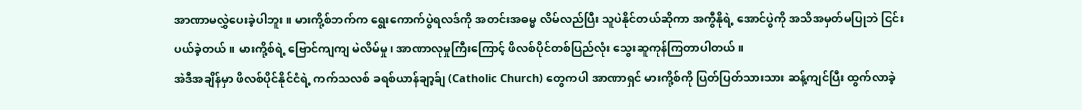အာဏာမလွှဲပေးခဲ့ပါဘူး။ မားကို့စ်ဘက်က ရွေးကောက်ပွဲရလဒ်ကို အတင်းအဓမ္မ လိမ်လည်ပြီး သူပဲနိုင်တယ်ဆိုကာ အကွီနိုရဲ့ အောင်ပွဲကို အသိအမှတ်မပြုဘဲ ငြင်းပယ်ခဲ့တယ်။ မားကို့စ်ရဲ့ ဗြောင်ကျကျ မဲလိမ်မှု၊ အာဏာလုမှုကြီးကြောင့် ဖိလစ်ပိုင်တစ်ပြည်လုံး သွေးဆူကုန်ကြတာပါတယ်။
အဲဒီအချိန်မှာ ဖိလစ်ပိုင်နိုင်ငံရဲ့ ကက်သလစ် ခရစ်ယာန်ချာ့ခ်ျ (Catholic Church) တွေကပါ အာဏာရှင် မားကို့စ်ကို ပြတ်ပြတ်သားသား ဆန့်ကျင်ပြီး ထွက်လာခဲ့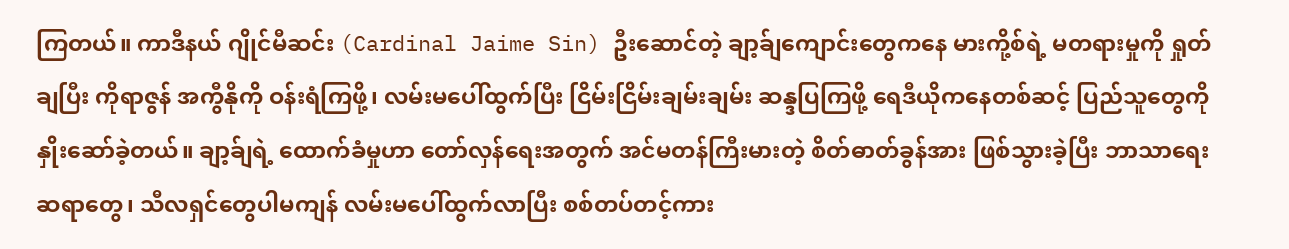ကြတယ်။ ကာဒီနယ် ဂျိုင်မီဆင်း (Cardinal Jaime Sin) ဦးဆောင်တဲ့ ချာ့ခ်ျကျောင်းတွေကနေ မားကို့စ်ရဲ့ မတရားမှုကို ရှုတ်ချပြီး ကိုရာဇွန် အကွီနိုကို ဝန်းရံကြဖို့၊ လမ်းမပေါ်ထွက်ပြီး ငြိမ်းငြိမ်းချမ်းချမ်း ဆန္ဒပြကြဖို့ ရေဒီယိုကနေတစ်ဆင့် ပြည်သူတွေကို နှိုးဆော်ခဲ့တယ်။ ချာ့ခ်ျရဲ့ ထောက်ခံမှုဟာ တော်လှန်ရေးအတွက် အင်မတန်ကြီးမားတဲ့ စိတ်ဓာတ်ခွန်အား ဖြစ်သွားခဲ့ပြီး ဘာသာရေးဆရာတွေ၊ သီလရှင်တွေပါမကျန် လမ်းမပေါ်ထွက်လာပြီး စစ်တပ်တင့်ကား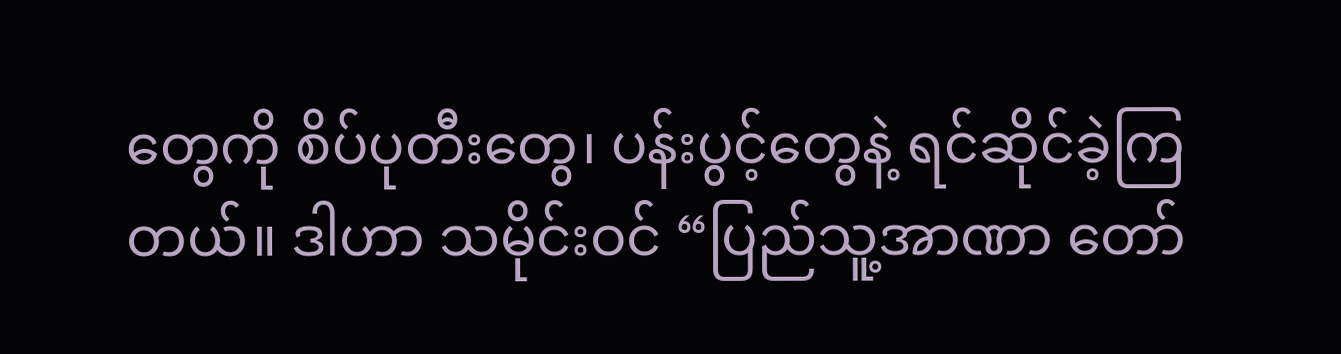တွေကို စိပ်ပုတီးတွေ၊ ပန်းပွင့်တွေနဲ့ ရင်ဆိုင်ခဲ့ကြတယ်။ ဒါဟာ သမိုင်းဝင် “ပြည်သူ့အာဏာ တော်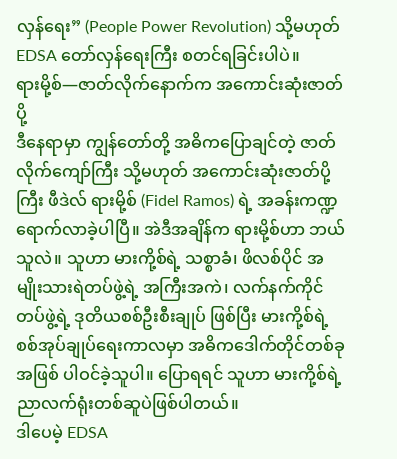လှန်ရေး” (People Power Revolution) သို့မဟုတ် EDSA တော်လှန်ရေးကြီး စတင်ရခြင်းပါပဲ။
ရားမို့စ်—ဇာတ်လိုက်နောက်က အကောင်းဆုံးဇာတ်ပို့
ဒီနေရာမှာ ကျွန်တော်တို့ အဓိကပြောချင်တဲ့ ဇာတ်လိုက်ကျော်ကြီး သို့မဟုတ် အကောင်းဆုံးဇာတ်ပို့ကြီး ဖီဒဲလ် ရားမို့စ် (Fidel Ramos) ရဲ့ အခန်းကဏ္ဍ ရောက်လာခဲ့ပါပြီ။ အဲဒီအချိန်က ရားမို့စ်ဟာ ဘယ်သူလဲ။ သူဟာ မားကို့စ်ရဲ့ သစ္စာခံ၊ ဖိလစ်ပိုင် အမျိုးသားရဲတပ်ဖွဲ့ရဲ့ အကြီးအကဲ၊ လက်နက်ကိုင်တပ်ဖွဲ့ရဲ့ ဒုတိယစစ်ဦးစီးချုပ် ဖြစ်ပြီး မားကို့စ်ရဲ့ စစ်အုပ်ချုပ်ရေးကာလမှာ အဓိကဒေါက်တိုင်တစ်ခုအဖြစ် ပါဝင်ခဲ့သူပါ။ ပြောရရင် သူဟာ မားကို့စ်ရဲ့ ညာလက်ရုံးတစ်ဆူပဲဖြစ်ပါတယ်။
ဒါပေမဲ့ EDSA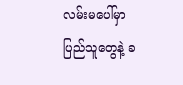လမ်းမပေါ်မှာ ပြည်သူတွေနဲ့ ခ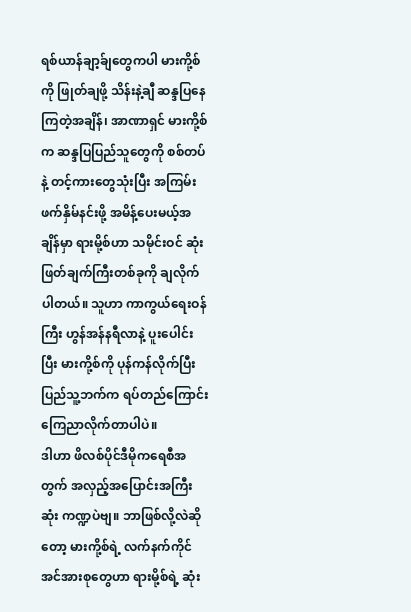ရစ်ယာန်ချာ့ခ်ျတွေကပါ မားကို့စ်ကို ဖြုတ်ချဖို့ သိန်းနဲ့ချီ ဆန္ဒပြနေကြတဲ့အချိန်၊ အာဏာရှင် မားကို့စ်က ဆန္ဒပြပြည်သူတွေကို စစ်တပ်နဲ့ တင့်ကားတွေသုံးပြီး အကြမ်းဖက်နှိမ်နင်းဖို့ အမိန့်ပေးမယ့်အချိန်မှာ ရားမို့စ်ဟာ သမိုင်းဝင် ဆုံးဖြတ်ချက်ကြီးတစ်ခုကို ချလိုက်ပါတယ်။ သူဟာ ကာကွယ်ရေးဝန်ကြီး ဟွန်အန်နရီလာနဲ့ ပူးပေါင်းပြီး မားကို့စ်ကို ပုန်ကန်လိုက်ပြီး ပြည်သူ့ဘက်က ရပ်တည်ကြောင်း ကြေညာလိုက်တာပါပဲ။
ဒါဟာ ဖိလစ်ပိုင်ဒီမိုကရေစီအတွက် အလှည့်အပြောင်းအကြီးဆုံး ကဏ္ဍပဲဗျ။ ဘာဖြစ်လို့လဲဆိုတော့ မားကို့စ်ရဲ့ လက်နက်ကိုင်အင်အားစုတွေဟာ ရားမို့စ်ရဲ့ ဆုံး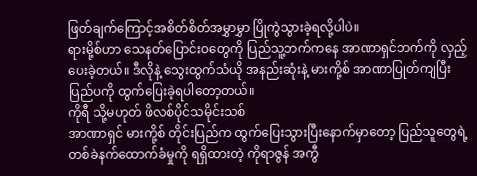ဖြတ်ချက်ကြောင့်အစိတ်စိတ်အမွှာမွှာ ပြိုကွဲသွားခဲ့ရလို့ပါပဲ။
ရားမို့စ်ဟာ သေနတ်ပြောင်းဝတွေကို ပြည်သူ့ဘက်ကနေ အာဏာရှင်ဘက်ကို လှည့်ပေးခဲ့တယ်။ ဒီလိုနဲ့ သွေးထွက်သံယို အနည်းဆုံးနဲ့ မားကို့စ် အာဏာပြုတ်ကျပြီး ပြည်ပကို ထွက်ပြေးခဲ့ရပါတော့တယ်။
ကိုရီ သို့မဟုတ် ဖိလစ်ပိုင်သမိုင်းသစ်
အာဏာရှင် မားကို့စ် တိုင်းပြည်က ထွက်ပြေးသွားပြီးနောက်မှာတော့ ပြည်သူတွေရဲ့ တစ်ခဲနက်ထောက်ခံမှုကို ရရှိထားတဲ့ ကိုရာဇွန် အကွီ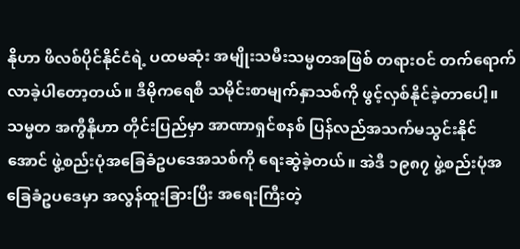နိုဟာ ဖိလစ်ပိုင်နိုင်ငံရဲ့ ပထမဆုံး အမျိုးသမီးသမ္မတအဖြစ် တရားဝင် တက်ရောက်လာခဲ့ပါတော့တယ်။ ဒီမိုကရေစီ သမိုင်းစာမျက်နှာသစ်ကို ဖွင့်လှစ်နိုင်ခဲ့တာပေါ့။
သမ္မတ အကွီနိုဟာ တိုင်းပြည်မှာ အာဏာရှင်စနစ် ပြန်လည်အသက်မသွင်းနိုင်အောင် ဖွဲ့စည်းပုံအခြေခံဥပဒေအသစ်ကို ရေးဆွဲခဲ့တယ်။ အဲဒီ ၁၉၈၇ ဖွဲ့စည်းပုံအခြေခံဥပဒေမှာ အလွန်ထူးခြားပြီး အရေးကြီးတဲ့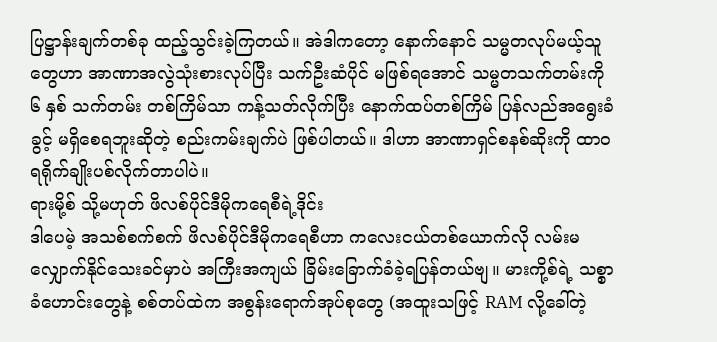ပြဋ္ဌာန်းချက်တစ်ခု ထည့်သွင်းခဲ့ကြတယ်။ အဲဒါကတော့ နောက်နောင် သမ္မတလုပ်မယ့်သူတွေဟာ အာဏာအလွဲသုံးစားလုပ်ပြီး သက်ဦးဆံပိုင် မဖြစ်ရအောင် သမ္မတသက်တမ်းကို ၆ နှစ် သက်တမ်း တစ်ကြိမ်သာ ကန့်သတ်လိုက်ပြီး နောက်ထပ်တစ်ကြိမ် ပြန်လည်အရွေးခံခွင့် မရှိစေရဘူးဆိုတဲ့ စည်းကမ်းချက်ပဲ ဖြစ်ပါတယ်။ ဒါဟာ အာဏာရှင်စနစ်ဆိုးကို ထာဝရရိုက်ချိုးပစ်လိုက်တာပါပဲ။
ရားမို့စ် သို့မဟုတ် ဖိလစ်ပိုင်ဒီမိုကရေစီရဲ့ဒိုင်း
ဒါပေမဲ့ အသစ်စက်စက် ဖိလစ်ပိုင်ဒီမိုကရေစီဟာ ကလေးငယ်တစ်ယောက်လို လမ်းမလျှောက်နိုင်သေးခင်မှာပဲ အကြီးအကျယ် ခြိမ်းခြောက်ခံခဲ့ရပြန်တယ်ဗျ။ မားကို့စ်ရဲ့ သစ္စာခံဟောင်းတွေနဲ့ စစ်တပ်ထဲက အစွန်းရောက်အုပ်စုတွေ (အထူးသဖြင့် RAM လို့ခေါ်တဲ့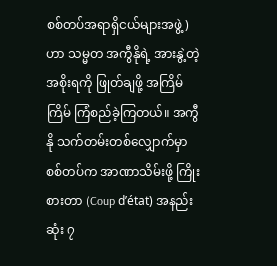စစ်တပ်အရာရှိငယ်များအဖွဲ့) ဟာ သမ္မတ အကွီနိုရဲ့ အားနွဲ့တဲ့ အစိုးရကို ဖြုတ်ချဖို့ အကြိမ်ကြိမ် ကြံစည်ခဲ့ကြတယ်။ အကွီနို သက်တမ်းတစ်လျှောက်မှာ စစ်တပ်က အာဏာသိမ်းဖို့ ကြိုးစားတာ (Coup d’état) အနည်းဆုံး ၇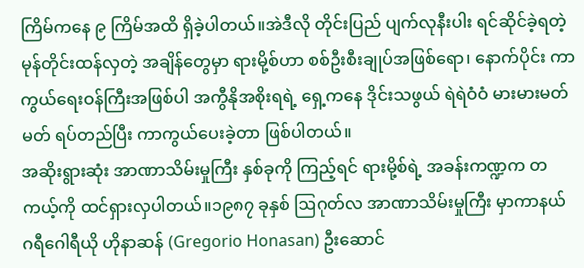ကြိမ်ကနေ ၉ ကြိမ်အထိ ရှိခဲ့ပါတယ်။အဲဒီလို တိုင်းပြည် ပျက်လုနီးပါး ရင်ဆိုင်ခဲ့ရတဲ့ မုန်တိုင်းထန်လှတဲ့ အချိန်တွေမှာ ရားမို့စ်ဟာ စစ်ဦးစီးချုပ်အဖြစ်ရော၊ နောက်ပိုင်း ကာကွယ်ရေးဝန်ကြီးအဖြစ်ပါ အကွီနိုအစိုးရရဲ့ ရှေ့ကနေ ဒိုင်းသဖွယ် ရဲရဲဝံဝံ မားမားမတ်မတ် ရပ်တည်ပြီး ကာကွယ်ပေးခဲ့တာ ဖြစ်ပါတယ်။
အဆိုးရွားဆုံး အာဏာသိမ်းမှုကြီး နှစ်ခုကို ကြည့်ရင် ရားမို့စ်ရဲ့ အခန်းကဏ္ဍက တကယ့်ကို ထင်ရှားလှပါတယ်။၁၉၈၇ ခုနှစ် ဩဂုတ်လ အာဏာသိမ်းမှုကြီး မှာကာနယ် ဂရီဂေါရီယို ဟိုနာဆန် (Gregorio Honasan) ဦးဆောင်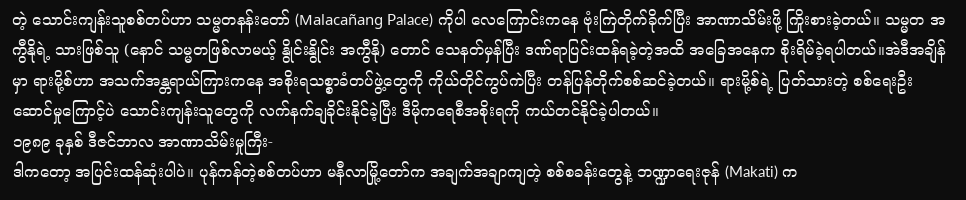တဲ့ သောင်းကျန်းသူစစ်တပ်ဟာ သမ္မတနန်းတော် (Malacañang Palace) ကိုပါ လေကြောင်းကနေ ဗုံးကြဲတိုက်ခိုက်ပြီး အာဏာသိမ်းဖို့ ကြိုးစားခဲ့တယ်။ သမ္မတ အကွီနိုရဲ့ သားဖြစ်သူ (နောင် သမ္မတဖြစ်လာမယ့် နွိုင်းနွိုင်း အကွီနို) တောင် သေနတ်မှန်ပြီး ဒဏ်ရာပြင်းထန်ရခဲ့တဲ့အထိ အခြေအနေက စိုးရိမ်ခဲ့ရပါတယ်။အဲဒီအချိန်မှာ ရားမို့စ်ဟာ အသက်အန္တရာယ်ကြားကနေ အစိုးရသစ္စာခံတပ်ဖွဲ့တွေကို ကိုယ်တိုင်ကွပ်ကဲပြီး တန်ပြန်တိုက်စစ်ဆင်ခဲ့တယ်။ ရားမို့စ်ရဲ့ ပြတ်သားတဲ့ စစ်ရေးဦးဆောင်မှုကြောင့်ပဲ သောင်းကျန်းသူတွေကို လက်နက်ချခိုင်းနိုင်ခဲ့ပြီး ဒီမိုကရေစီအစိုးရကို ကယ်တင်နိုင်ခဲ့ပါတယ်။
၁၉၈၉ ခုနှစ် ဒီဇင်ဘာလ အာဏာသိမ်းမှုကြီး-
ဒါကတော့ အပြင်းထန်ဆုံးပါပဲ။ ပုန်ကန်တဲ့စစ်တပ်ဟာ မနီလာမြို့တော်က အချက်အချာကျတဲ့ စစ်စခန်းတွေနဲ့ ဘဏ္ဍာရေးဇုန် (Makati) က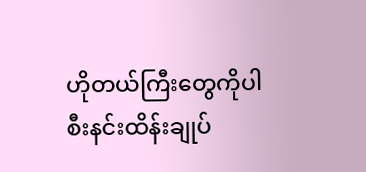ဟိုတယ်ကြီးတွေကိုပါ စီးနင်းထိန်းချုပ်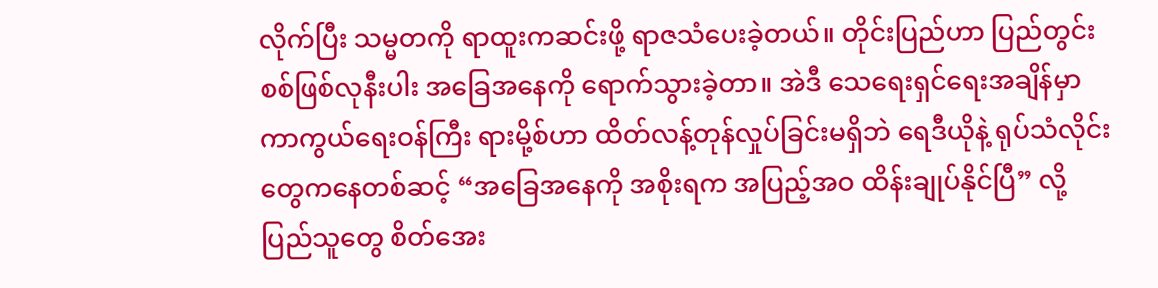လိုက်ပြီး သမ္မတကို ရာထူးကဆင်းဖို့ ရာဇသံပေးခဲ့တယ်။ တိုင်းပြည်ဟာ ပြည်တွင်းစစ်ဖြစ်လုနီးပါး အခြေအနေကို ရောက်သွားခဲ့တာ။ အဲဒီ သေရေးရှင်ရေးအချိန်မှာ ကာကွယ်ရေးဝန်ကြီး ရားမို့စ်ဟာ ထိတ်လန့်တုန်လှုပ်ခြင်းမရှိဘဲ ရေဒီယိုနဲ့ ရုပ်သံလိုင်းတွေကနေတစ်ဆင့် “အခြေအနေကို အစိုးရက အပြည့်အဝ ထိန်းချုပ်နိုင်ပြီ” လို့ ပြည်သူတွေ စိတ်အေး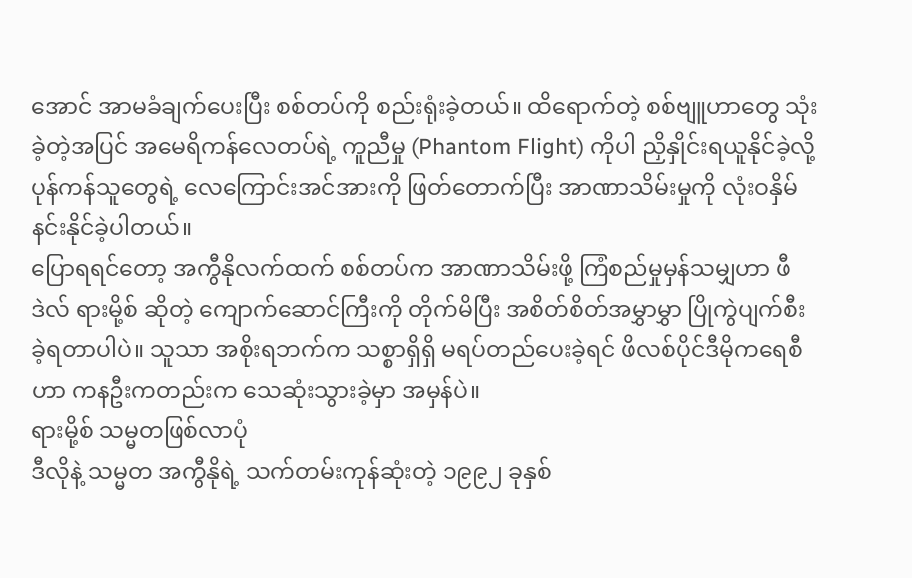အောင် အာမခံချက်ပေးပြီး စစ်တပ်ကို စည်းရုံးခဲ့တယ်။ ထိရောက်တဲ့ စစ်ဗျူဟာတွေ သုံးခဲ့တဲ့အပြင် အမေရိကန်လေတပ်ရဲ့ ကူညီမှု (Phantom Flight) ကိုပါ ညှိနှိုင်းရယူနိုင်ခဲ့လို့ ပုန်ကန်သူတွေရဲ့ လေကြောင်းအင်အားကို ဖြတ်တောက်ပြီး အာဏာသိမ်းမှုကို လုံးဝနှိမ်နင်းနိုင်ခဲ့ပါတယ်။
ပြောရရင်တော့ အကွီနိုလက်ထက် စစ်တပ်က အာဏာသိမ်းဖို့ ကြံစည်မှုမှန်သမျှဟာ ဖီဒဲလ် ရားမို့စ် ဆိုတဲ့ ကျောက်ဆောင်ကြီးကို တိုက်မိပြီး အစိတ်စိတ်အမွှာမွှာ ပြိုကွဲပျက်စီးခဲ့ရတာပါပဲ။ သူသာ အစိုးရဘက်က သစ္စာရှိရှိ မရပ်တည်ပေးခဲ့ရင် ဖိလစ်ပိုင်ဒီမိုကရေစီဟာ ကနဦးကတည်းက သေဆုံးသွားခဲ့မှာ အမှန်ပဲ။
ရားမို့စ် သမ္မတဖြစ်လာပုံ
ဒီလိုနဲ့ သမ္မတ အကွီနိုရဲ့ သက်တမ်းကုန်ဆုံးတဲ့ ၁၉၉၂ ခုနှစ်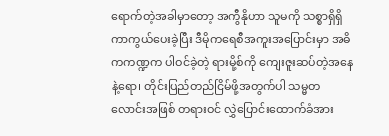ရောက်တဲ့အခါမှာတော့ အကွီနိုဟာ သူမကို သစ္စာရှိရှိ ကာကွယ်ပေးခဲ့ပြီး ဒီမိုကရေစီအကူးအပြောင်းမှာ အဓိကကဏ္ဍက ပါဝင်ခဲ့တဲ့ ရားမို့စ်ကို ကျေးဇူးဆပ်တဲ့အနေနဲ့ရော၊ တိုင်းပြည်တည်ငြိမ်ဖို့အတွက်ပါ သမ္မတလောင်းအဖြစ် တရားဝင် လွှဲပြောင်းထောက်ခံအား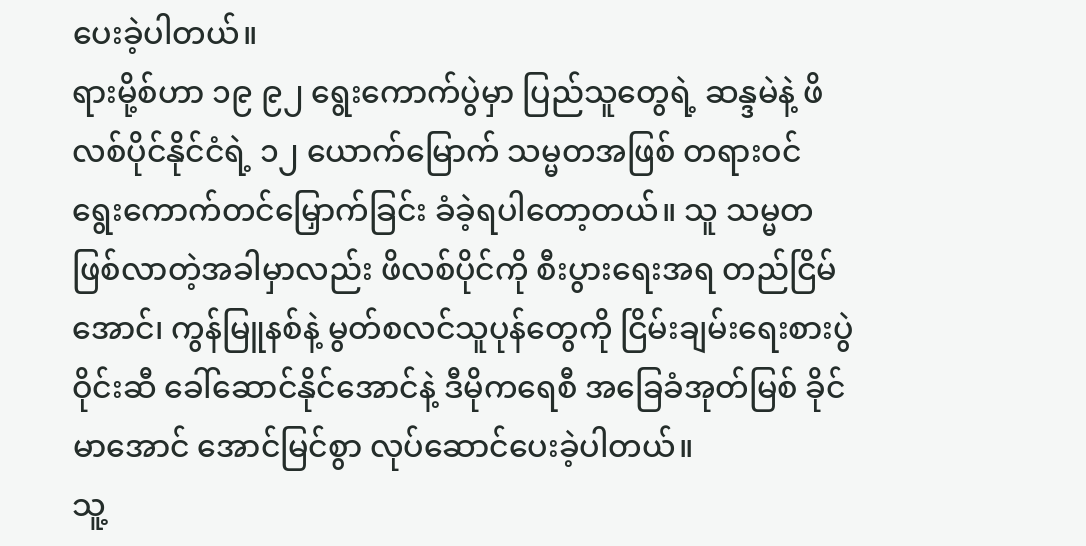ပေးခဲ့ပါတယ်။
ရားမို့စ်ဟာ ၁၉ ၉၂ ရွေးကောက်ပွဲမှာ ပြည်သူတွေရဲ့ ဆန္ဒမဲနဲ့ ဖိလစ်ပိုင်နိုင်ငံရဲ့ ၁၂ ယောက်မြောက် သမ္မတအဖြစ် တရားဝင် ရွေးကောက်တင်မြှောက်ခြင်း ခံခဲ့ရပါတော့တယ်။ သူ သမ္မတဖြစ်လာတဲ့အခါမှာလည်း ဖိလစ်ပိုင်ကို စီးပွားရေးအရ တည်ငြိမ်အောင်၊ ကွန်မြူနစ်နဲ့ မွတ်စလင်သူပုန်တွေကို ငြိမ်းချမ်းရေးစားပွဲဝိုင်းဆီ ခေါ်ဆောင်နိုင်အောင်နဲ့ ဒီမိုကရေစီ အခြေခံအုတ်မြစ် ခိုင်မာအောင် အောင်မြင်စွာ လုပ်ဆောင်ပေးခဲ့ပါတယ်။
သူ့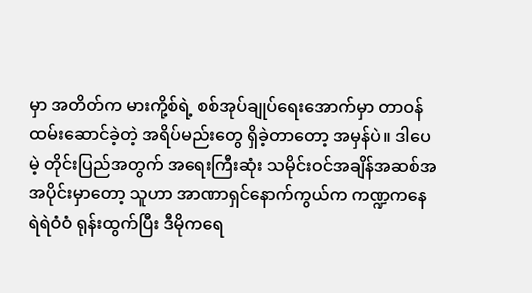မှာ အတိတ်က မားကို့စ်ရဲ့ စစ်အုပ်ချုပ်ရေးအောက်မှာ တာဝန်ထမ်းဆောင်ခဲ့တဲ့ အရိပ်မည်းတွေ ရှိခဲ့တာတော့ အမှန်ပဲ။ ဒါပေမဲ့ တိုင်းပြည်အတွက် အရေးကြီးဆုံး သမိုင်းဝင်အချိန်အဆစ်အအပိုင်းမှာတော့ သူဟာ အာဏာရှင်နောက်ကွယ်က ကဏ္ဍကနေ ရဲရဲဝံဝံ ရုန်းထွက်ပြီး ဒီမိုကရေ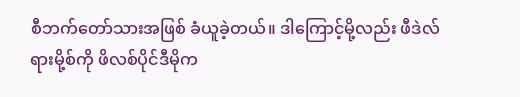စီဘက်တော်သားအဖြစ် ခံယူခဲ့တယ်။ ဒါကြောင့်မို့လည်း ဖီဒဲလ် ရားမို့စ်ကို ဖိလစ်ပိုင်ဒီမိုက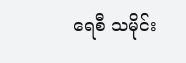ရေစီ သမိုင်း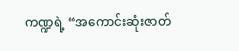ကဏ္ဍရဲ့ “အကောင်းဆုံးဇာတ်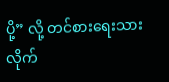ပို့” လို့ တင်စားရေးသားလိုက်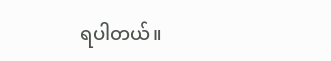ရပါတယ်။